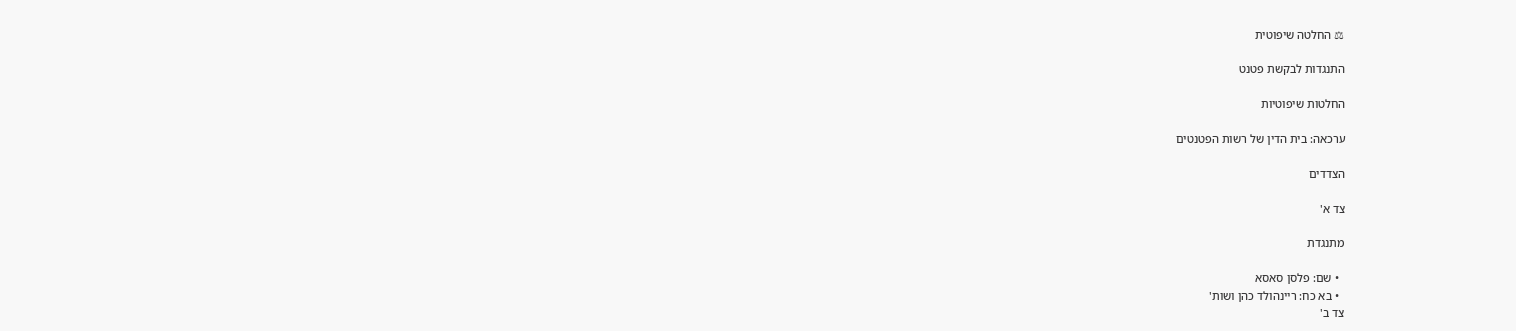⚖ החלטה שיפוטית

התנגדות לבקשת פטנט

החלטות שיפוטיות

ערכאה: בית הדין של רשות הפטנטים

הצדדים

צד א'

מתנגדת

  • שם: פלסן סאסא
  • בא כח: ריינהולד כהן ושות'
צד ב'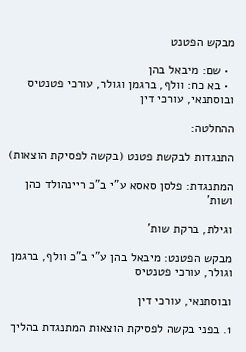מבקש הפטנט

  • שם: מיבאל בהן
  • בא כח: וולף, ברגמן וגולר, עורכי פטנטיס ובוסתנאי, עורכי דין

ההחלטה:

התנגדות לבקשת פטנט (בקשה לפסיקת הוצאות)

המתנגדת: פלסן סאסא ע"י ב"כ ריינהולד כהן ושות'

וגילת, ברקת שות'

מבקש הפטנט: מיבאל בהן ע"י ב"כ וולף, ברגמן וגולר, עורכי פטנטיס

ובוסתנאי, עורכי דין

1. בפני בקשה לפסיקת הוצאות המתנגדת בהליך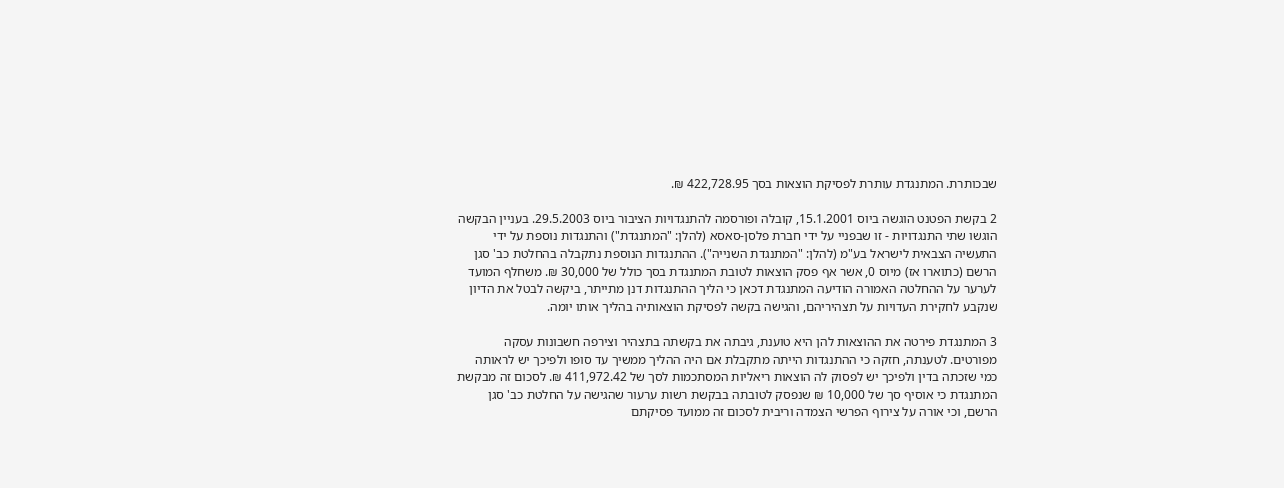שבכותרת. המתנגדת עותרת לפסיקת הוצאות בסך 422,728.95 ₪.

2 בקשת הפטנט הוגשה ביוס 15.1.2001, קובלה ופורסמה להתנגדויות הציבור ביוס 29.5.2003. בעניין הבקשה הוגשו שתי התנגדויות - זו שבפניי על ידי חברת פלסן-סאסא (להלן: "המתנגדת") והתנגדות נוספת על ידי התעשיה הצבאית לישראל בע"מ (להלן: "המתנגדת השנייה"). ההתנגדות הנוספת נתקבלה בהחלטת כב' סגן הרשם (כתוארו אז) מיוס 0, אשר אף פסק הוצאות לטובת המתנגדת בסך כולל של 30,000 ₪. משחלף המועד לערער על ההחלטה האמורה הודיעה המתנגדת דכאן כי הליך ההתנגדות דנן מתייתר, ביקשה לבטל את הדיון שנקבע לחקירת העדויות על תצהיריהם, והגישה בקשה לפסיקת הוצאותיה בהליך אותו יומה.

3 המתנגדת פירטה את ההוצאות להן היא טוענת, גיבתה את בקשתה בתצהיר וצירפה חשבונות עסקה מפורטים. לטענתה, חזקה כי ההתנגדות הייתה מתקבלת אם היה ההליך ממשיך עד סופו ולפיכך יש לראותה כמי שזכתה בדין ולפיכך יש לפסוק לה הוצאות ריאליות המסתכמות לסך של 411,972.42 ₪. לסכום זה מבקשת המתנגדת כי אוסיף סך של 10,000 ₪ שנפסק לטובתה בבקשת רשות ערעור שהגישה על החלטת כב' סגן הרשם, וכי אורה על צירוף הפרשי הצמדה וריבית לסכום זה ממועד פסיקתם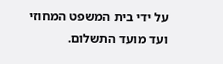על ידי בית המשפט המחוזי ועד מועד התשלום.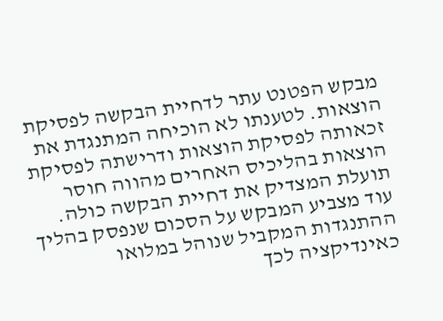מבקש הפטנט עתר לדחיית הבקשה לפסיקת הוצאות. לטענתו לא הוכיחה המתנגדת את זכאותה לפסיקת הוצאות ודרישתה לפסיקת הוצאות בהליכיס האחרים מהווה חוסר תועלת המצדיק את דחיית הבקשה כולה. עוד מצביע המבקש על הסכום שנפסק בהליך ההתנגדות המקביל שנוהל במלואו כאינדיקציה לכך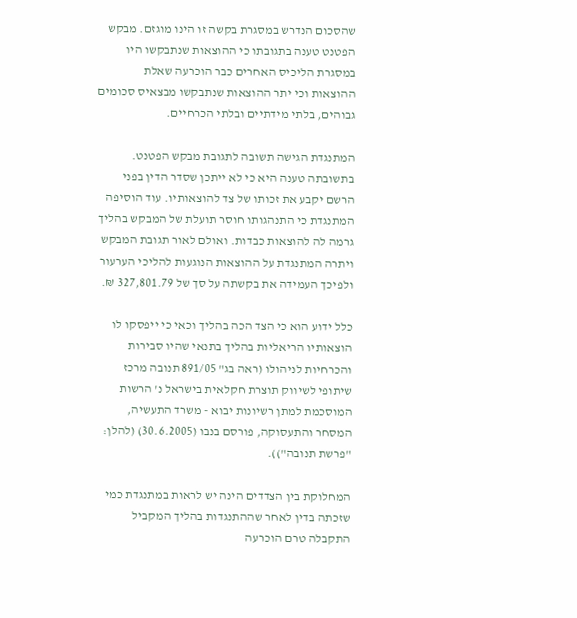שהסכום הנדרש במסגרת בקשה זו הינו מוגזם. מבקש הפטנט טענה בתגובתו כי ההוצאות שנתבקשו היו במסגרת הליכיס האחרים כבר הוכרעה שאלת ההוצאות וכי יתר ההוצאות שנתבקשו מבצאיס סכומים גבוהים, בלתי מידתיים ובלתי הכרחיים.

המתנגדת הגישה תשובה לתגובת מבקש הפטנט. בתשובתה טענה היא כי לא ייתכן שסדר הדין בפני הרשם יקבע את זכותו של צד להוצאותיו. עוד הוסיפה המתנגדת כי התנהגותו חוסר תועלת של המבקש בהליך גרמה לה להוצאות כבדות. ואולם לאור תגובת המבקש ויתרה המתנגדת על ההוצאות הנוגעות להליכי הערעור ולפיכך העמידה את בקשתה על סך של 327,801.79 ₪.

כלל ידוע הוא כי הצד הכה בהליך וכאי כי ייפסקו לו הוצאותיו הריאליות בהליך בתנאי שהיו סבירות והכרחיות לניהולו (ראה בג" 891/05 תנובה מרכז שיתופי לשיווק תוצרת חקלאית בישראל נ' הרשות המוסכמת למתן רשיונות יבוא - משרד התעשיה, המסחר והתעסוקה, פורסם בנבו (30.6.2005) (להלן: "פרשת תנובה")).

המחלוקת בין הצדדים הינה יש לראות במתנגדת כמי שזכתה בדין לאחר שההתנגדות בהליך המקביל התקבלה טרם הוכרעה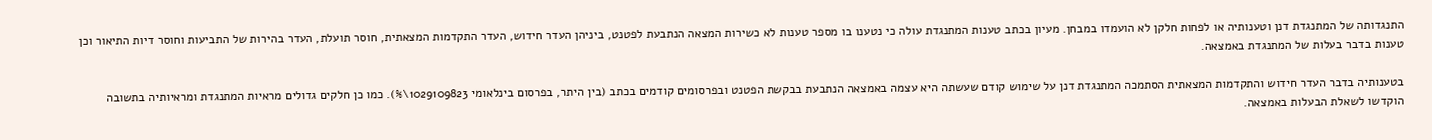התנגדותה של המתנגדת דנן וטענותיה או לפחות חלקן לא הועמדו במבחן. מעיון בכתב טענות המתנגדת עולה כי נטענו בו מספר טענות לא כשירות המצאה הנתבעת לפטנט, ביניהן העדר חידוש, העדר התקדמות המצאתית, חוסר תועלת, העדר בהירות של התביעות וחוסר דיות התיאור וכן טענות בדבר בעלות של המתנגדת באמצאה.

בטענותיה בדבר העדר חידוש והתקדמות המצאתית הסתמכה המתנגדת דנן על שימוש קודם שעשתה היא עצמה באמצאה הנתבעת בבקשת הפטנט ובפרסומים קודמים בכתב (בין היתר, בפרסום בינלאומי 1029109823\%). כמו כן חלקים גדולים מראיות המתנגדת ומראיותיה בתשובה הוקדשו לשאלת הבעלות באמצאה.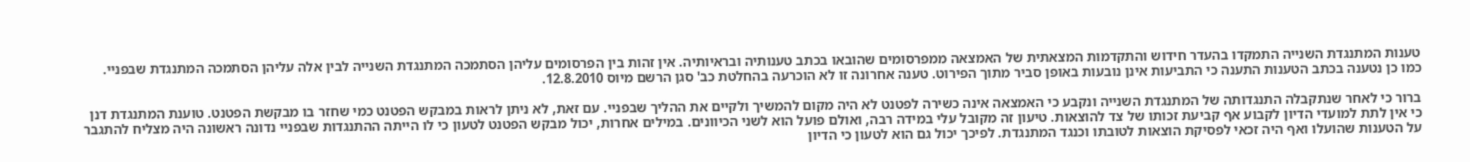טענות המתנגדת השנייה התמקדו בהעדר חידוש והתקדמות המצאתית של האמצאה ממפרסומים שהובאו בכתב טענותיה ובראיותיה. אין זהות בין הפרסומים עליהן הסתמכה המתנגדת השנייה לבין אלה עליהן הסתמכה המתנגדת שבפניי. כמו כן נטענה בכתב הטענות התענה כי התביעות אינן נובעות באופן סביר מתוך הפירוט. טענה אחרונה זו לא הוכרעה בהחלטת כב' סגן הרשם מיוס 12.8.2010.

ברור כי לאחר שנתקבלה התנגדותה של המתנגדת השנייה ונקבע כי האמצאה אינה כשירה לפטנט לא היה מקום להמשיך ולקיים את ההליך שבפניי. עם זאת, לא ניתן לראות במבקש הפטנט כמי שחזר בו מבקשת הפטנט. טוענת המתנגדת דנן כי אין לתת למועדי הדיון לקבוע אף קביעת זכותו של צד להוצאות. טיעון זה מקובל עלי במידה רבה, ואולם פועל הוא לשני הכיוונים. במילים אחרות, יכול מבקש הפטנט לטעון כי לו הייתה ההתנגדות שבפניי נדונה ראשונה היה מצליח להתגבר על הטענות שהועלו ואף היה זכאי לפסיקת הוצאות לטובתו וכנגד המתנגדת. לפיכך יכול גם הוא לטעון כי הדיון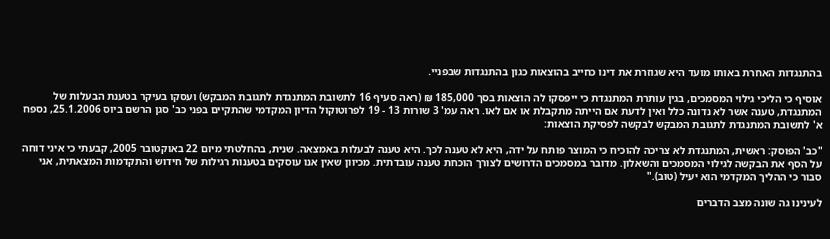בהתנגדות האחרת באותו מועד היא שגוזרת את דינו כחייב בהוצאות כגון בהתנגדות שבפניי.

אוסיף כי הליכי גילוי המסמכים, בגין עותרת המתנגדת כי ייפסקו לה הוצאות בסך 185,000 ₪ (ראה סעיף 16 לתשובת המתנגדת לתגובת המבקש) ועסקו בעיקר בטענת הבעלות של המתנגדת, טענה אשר לא נדונה כלל ואין לדעת אם הייתה מתקבלת או אם לאו. ראה עמ' 3 שורות 13 - 19 לפרוטוקול הדיון המקדמי שהתקיים בפני כב' סגן הרשם ביוס 25.1.2006, נספח א' לתשובת המתנגדת לתגובת המבקש לבקשה לפסיקת הוצאות:

"כב' הפוסק: ראשית, המתנגדת לא צריכה להוכיח כי המוצר פותח על ידה, היא לא טענה לכך. היא טענה לבעלות באמצאה. שנית, בהחלטתי מיום 22 באוקטובר 2005, קבעתי כי איני דוחה על הסף את הבקשה לגילוי המסמכים והשאלון. מדובר במסמכים הדרושים לצורך הוכחת טענה עובדתית. מכיוון שאין אנו עוסקים בטענות רגילות של חידוש והתקדמות המצאתית, אני סבור כי ההליך המקדמי הוא יעיל (טוב)."

לעינינו גה שונה מצב הדברים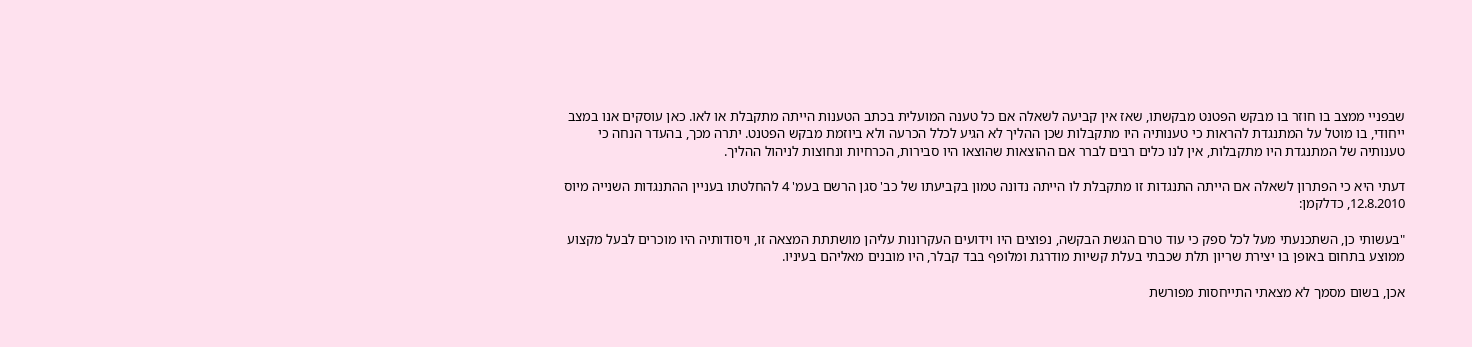שבפניי ממצב בו חוזר בו מבקש הפטנט מבקשתו, שאז אין קביעה לשאלה אם כל טענה המועלית בכתב הטענות הייתה מתקבלת או לאו. כאן עוסקים אנו במצב ייחודי, בו מוטל על המתנגדת להראות כי טענותיה היו מתקבלות שכן ההליך לא הגיע לכלל הכרעה ולא ביוזמת מבקש הפטנט. יתרה מכך, בהעדר הנחה כי טענותיה של המתנגדת היו מתקבלות, אין לנו כלים רבים לברר אם ההוצאות שהוצאו היו סבירות, הכרחיות ונחוצות לניהול ההליך.

דעתי היא כי הפתרון לשאלה אם הייתה התנגדות זו מתקבלת לו הייתה נדונה טמון בקביעתו של כב' סגן הרשם בעמ' 4 להחלטתו בעניין ההתנגדות השנייה מיוס 12.8.2010, כדלקמן:

"בעשותי כן, השתכנעתי מעל לכל ספק כי עוד טרם הגשת הבקשה, נפוצים היו וידועים העקרונות עליהן מושתתת המצאה זו, ויסודותיה היו מוכרים לבעל מקצוע ממוצע בתחום באופן בו יצירת שריון תלת שכבתי בעלת קשיות מודרגת ומלופף בבד קבלר, היו מובנים מאליהם בעיניו.

אכן, בשום מסמך לא מצאתי התייחסות מפורשת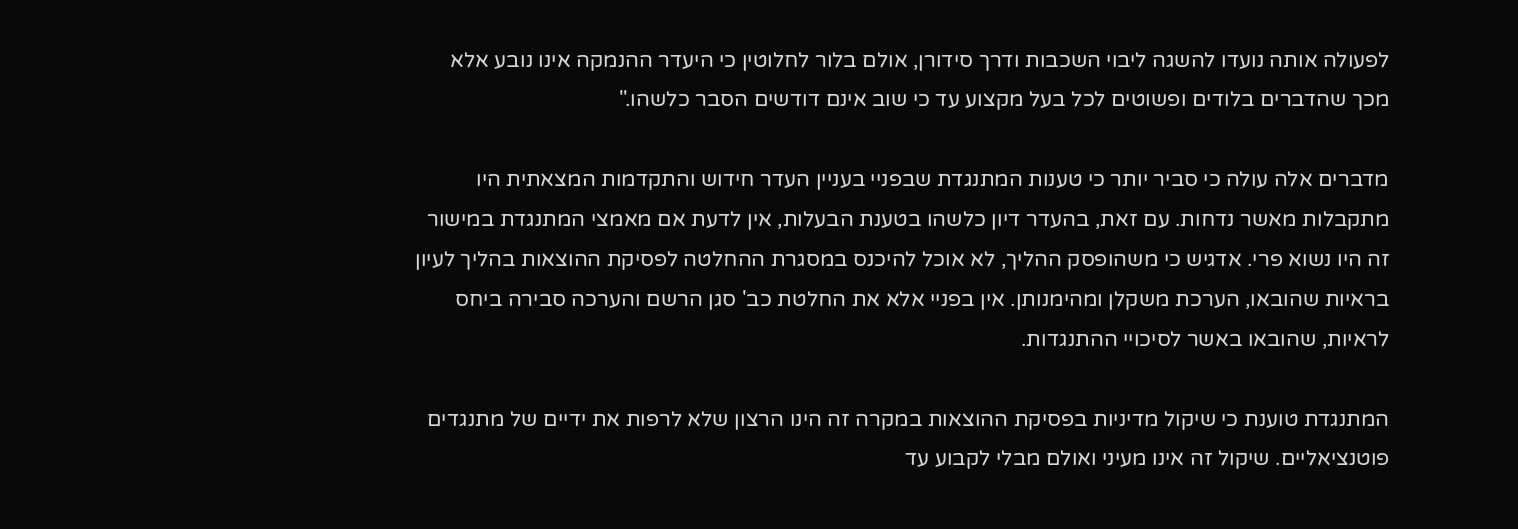לפעולה אותה נועדו להשגה ליבוי השכבות ודרך סידורן, אולם בלור לחלוטין כי היעדר ההנמקה אינו נובע אלא מכך שהדברים בלודים ופשוטים לכל בעל מקצוע עד כי שוב אינם דודשים הסבר כלשהו."

מדברים אלה עולה כי סביר יותר כי טענות המתנגדת שבפניי בעניין העדר חידוש והתקדמות המצאתית היו מתקבלות מאשר נדחות. עם זאת, בהעדר דיון כלשהו בטענת הבעלות, אין לדעת אם מאמצי המתנגדת במישור זה היו נשוא פרי. אדגיש כי משהופסק ההליך, לא אוכל להיכנס במסגרת ההחלטה לפסיקת ההוצאות בהליך לעיון בראיות שהובאו, הערכת משקלן ומהימנותן. אין בפניי אלא את החלטת כב' סגן הרשם והערכה סבירה ביחס לראיות, שהובאו באשר לסיכויי ההתנגדות.

המתנגדת טוענת כי שיקול מדיניות בפסיקת ההוצאות במקרה זה הינו הרצון שלא לרפות את ידיים של מתנגדים פוטנציאליים. שיקול זה אינו מעיני ואולם מבלי לקבוע עד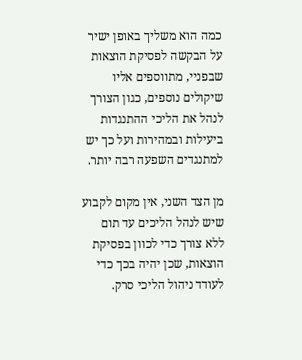כמה הוא משליך באופן ישיר על הבקשה לפסיקת הוצאות שבפניי, מתווספים אליו שיקולים נוספים, כגון הצורך לנהל את הליכי ההתנגדות ביעילות ובמהירות ועל כך יש למתנגדים השפעה רבה יותר.

מן הצד השני, אין מקום לקבוע שיש לנהל הליכים עד תום ללא צורך כדי לכוון בפסיקת הוצאות, שכן יהיה בכך כדי לעודד ניהול הליכי סרק.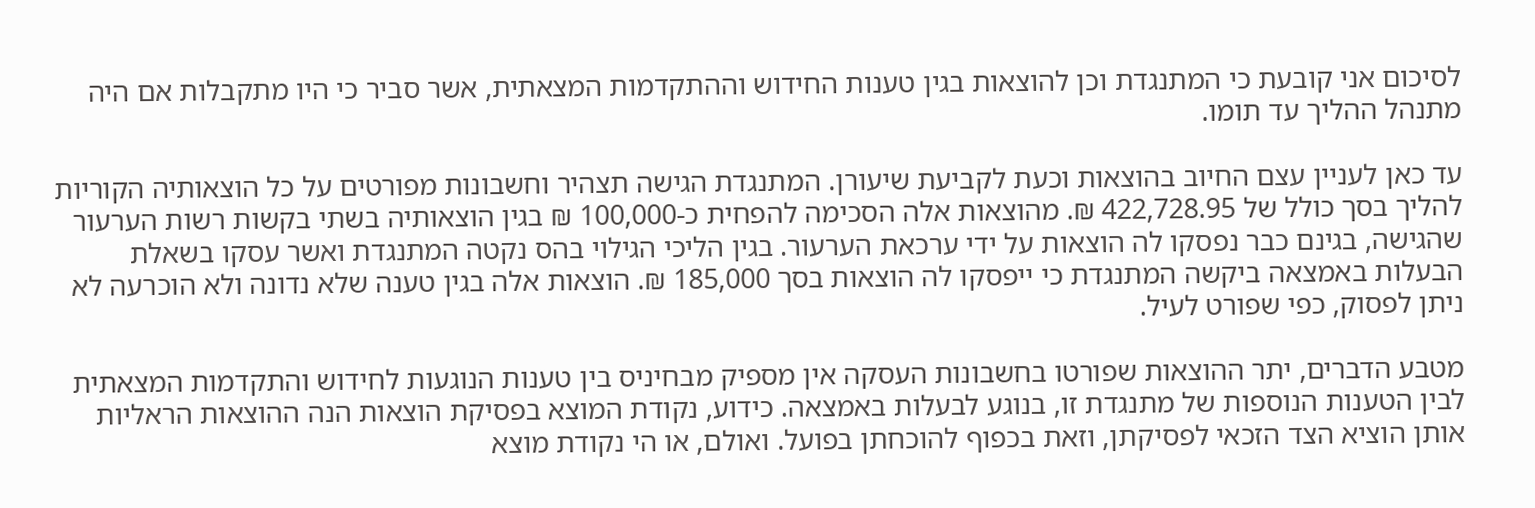לסיכום אני קובעת כי המתנגדת וכן להוצאות בגין טענות החידוש וההתקדמות המצאתית, אשר סביר כי היו מתקבלות אם היה מתנהל ההליך עד תומו.

עד כאן לעניין עצם החיוב בהוצאות וכעת לקביעת שיעורן. המתנגדת הגישה תצהיר וחשבונות מפורטים על כל הוצאותיה הקוריות להליך בסך כולל של 422,728.95 ₪. מהוצאות אלה הסכימה להפחית כ-100,000 ₪ בגין הוצאותיה בשתי בקשות רשות הערעור שהגישה, בגינם כבר נפסקו לה הוצאות על ידי ערכאת הערעור. בגין הליכי הגילוי בהס נקטה המתנגדת ואשר עסקו בשאלת הבעלות באמצאה ביקשה המתנגדת כי ייפסקו לה הוצאות בסך 185,000 ₪. הוצאות אלה בגין טענה שלא נדונה ולא הוכרעה לא ניתן לפסוק, כפי שפורט לעיל.

מטבע הדברים, יתר ההוצאות שפורטו בחשבונות העסקה אין מספיק מבחיניס בין טענות הנוגעות לחידוש והתקדמות המצאתית לבין הטענות הנוספות של מתנגדת זו, בנוגע לבעלות באמצאה. כידוע, נקודת המוצא בפסיקת הוצאות הנה ההוצאות הראליות אותן הוציא הצד הזכאי לפסיקתן, וזאת בכפוף להוכחתן בפועל. ואולם, או הי נקודת מוצא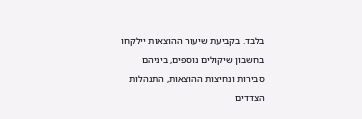בלבד. בקביעת שיעור ההוצאות יילקחו בחשבון שיקולים נוספים, ביניהם סבירות ונחיצות ההוצאות, התנהלות הצדדים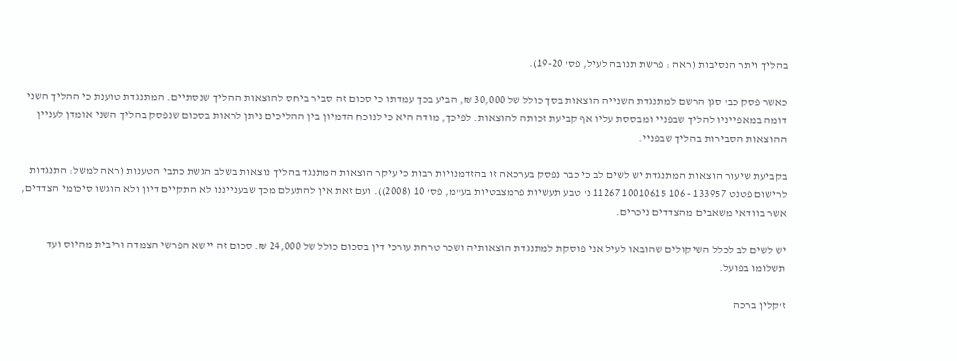בהליך ויתר הנסיבות (ראה : פרשת תנובה לעיל, פס' 19-20).

כאשר פסק כב' סגן הרשם למתנגדת השנייה הוצאות בסך כולל של 30,000 ₪, הביע בכך עמדתו כי סכום זה סביר ביחס להוצאות ההליך שנסתיים. המתנגדת טוענת כי ההליך השני דומה במאפייניו להליך שבפניי ומבססת עליו אף קביעת זכותה להוצאות. לפיכך, מודה היא כי לנוכח הדמיון בין ההליכים ניתן לראות בסכום שנפסק בהליך השני אומדן לעניין ההוצאות הסבירות בהליך שבפניי.

בקביעת שיעור הוצאות המתנגדת יש לשים לב כי כבר נפסק בערכאה זו בהזדמנויות רבות כי עיקר הוצאות המתנגד בהליך נוצאות בשלב הגשת כתבי הטענות (ראה למשל: התנגדות לרישום פטנט 133957 - 106 10010615 11267 נ' טבע תעשיות פרמצבטיות בע"מ, פס' 10 (2008)). ועם זאת אין להתעלם מכך שבענייננו לא התקיים דיון ולא הוגשו סיכומי הצדדים, אשר בוודאי משאבים מהצדדים ניכרים.

יש לשים לב לכלל השיקולים שהובאו לעיל אני פוסקת למתנגדת הוצאותיה ושכר טרחת עורכי דין בסכום כולל של 24,000 ₪. סכום זה יישא הפרשי הצמדה וריבית מהיוס ועד תשלומו בפועל.

ז'קלין ברכה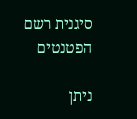סיגנית רשם הפטנטים

ניתן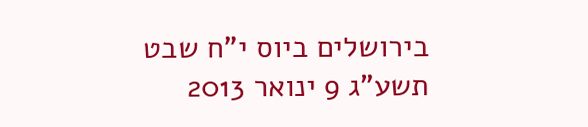בירושלים ביוס י"ח שבט תשע"ג 9 ינואר 2013